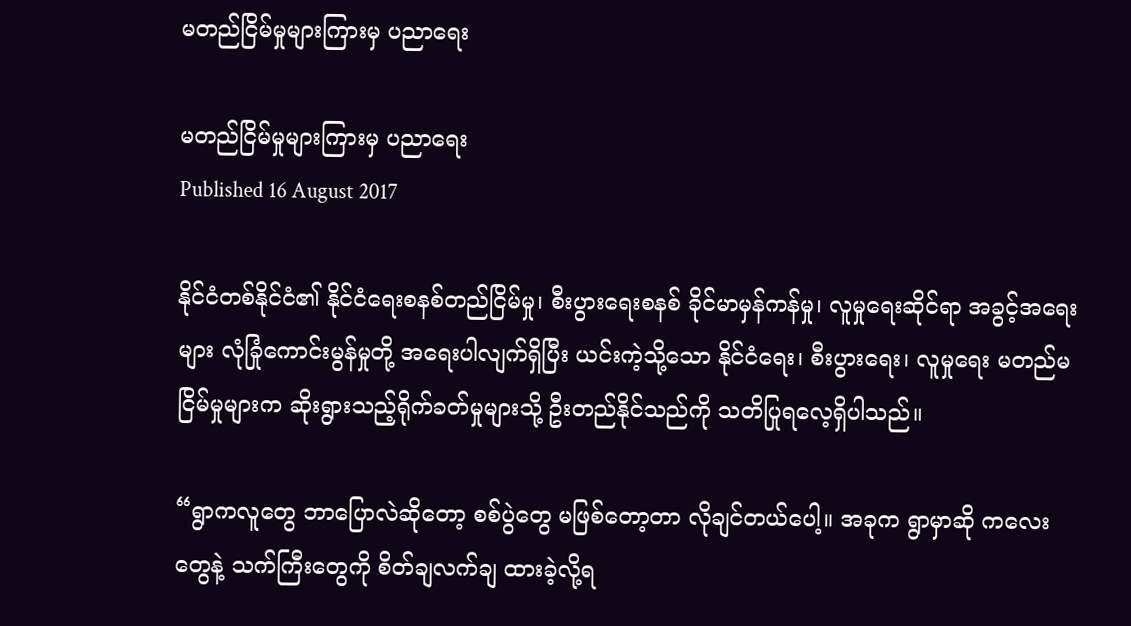မတည်ငြိမ်မှုများကြားမှ ပညာရေး

မတည်ငြိမ်မှုများကြားမှ ပညာရေး
Published 16 August 2017

နိုင်ငံတစ်နိုင်ငံ၏ နိုင်ငံရေးစနစ်တည်ငြိမ်မှု၊ စီးပွားရေးစနစ် ခိုင်မာမှန်ကန်မှု၊ လူမှုရေးဆိုင်ရာ အခွင့်အရေးများ လုံခြုံကောင်းမွန်မှုတို့ အရေးပါလျက်ရှိပြီး ယင်းကဲ့သို့သော နိုင်ငံရေး၊ စီးပွားရေး၊ လူမှုရေး မတည်မငြိမ်မှုများက ဆိုးရွားသည့်ရိုက်ခတ်မှုများသို့ ဦးတည်နိုင်သည်ကို သတိပြုရလေ့ရှိပါသည်။

“ရွာကလူတွေ ဘာပြောလဲဆိုတော့ စစ်ပွဲတွေ မဖြစ်တော့တာ လိုချင်တယ်ပေါ့။ အခုက ရွာမှာဆို ကလေးတွေနဲ့ သက်ကြီးတွေကို စိတ်ချလက်ချ ထားခဲ့လို့ရ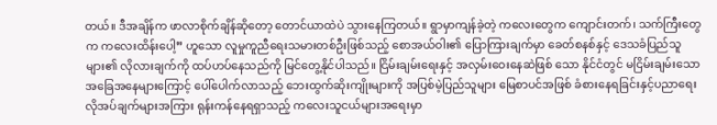တယ်။ ဒီအချိန်က ဖာလာစိုက်ချိန်ဆိုတော့ တောင်ယာထဲပဲ သွားနေကြတယ်။ ရွာမှာကျန်ခဲ့တဲ့ ကလေးတွေက ကျောင်းတက်၊ သက်ကြီးတွေက ကလေးထိန်းပေါ့” ဟူသော လူမှုကူညီရေးသမားတစ်ဦးဖြစ်သည့် စောအယ်ဝါး၏ ပြောကြားချက်မှာ ခေတ်စနစ်နှင့် ဒေသခံပြည်သူများ၏ လိုလားချက်ကို ထပ်ဟပ်နေသည်ကို မြင်တွေ့နိုင်ပါသည်။ ငြိမ်းချမ်းရေးနှင့် အလှမ်းဝေးနေဆဲဖြစ် သော နိုင်ငံတွင် မငြိမ်းချမ်းသော အခြေအနေများကြောင့် ပေါ်ပေါက်လာသည့် ဘေးထွက်ဆိုးကျိုးများကို အပြစ်မဲ့ပြည်သူများ မြေစာပင်အဖြစ် ခံစားနေရခြင်းနှင့်ပညာရေး လိုအပ်ချက်များအကြား ရုန်းကန်နေရရှာသည့် ကလေးသူငယ်များအရေးမှာ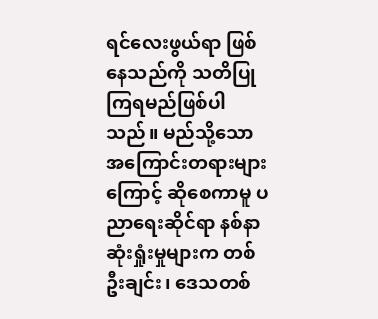ရင်လေးဖွယ်ရာ ဖြစ်နေသည်ကို သတိပြုကြရမည်ဖြစ်ပါသည်။ မည်သို့သော အကြောင်းတရားများကြောင့် ဆိုစေကာမူ ပညာရေးဆိုင်ရာ နစ်နာဆုံးရှုံးမှုများက တစ်ဦးချင်း၊ ဒေသတစ်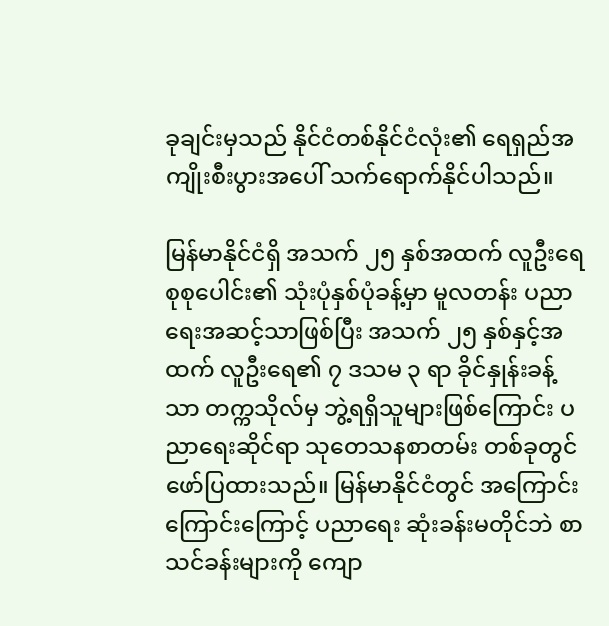ခုချင်းမှသည် နိုင်ငံတစ်နိုင်ငံလုံး၏ ရေရှည်အကျိုးစီးပွားအပေါ် သက်ရောက်နိုင်ပါသည်။

မြန်မာနိုင်ငံရှိ အသက် ၂၅ နှစ်အထက် လူဦးရေစုစုပေါင်း၏ သုံးပုံနှစ်ပုံခန့်မှာ မူလတန်း ပညာရေးအဆင့်သာဖြစ်ပြီး အသက် ၂၅ နှစ်နှင့်အထက် လူဦးရေ၏ ၇ ဒသမ ၃ ရာ ခိုင်နှုန်းခန့်သာ တက္ကသိုလ်မှ ဘွဲ့ရရှိသူများဖြစ်ကြောင်း ပညာရေးဆိုင်ရာ သုတေသနစာတမ်း တစ်ခုတွင် ဖော်ပြထားသည်။ မြန်မာနိုင်ငံတွင် အကြောင်းကြောင်းကြောင့် ပညာရေး ဆုံးခန်းမတိုင်ဘဲ စာသင်ခန်းများကို ကျော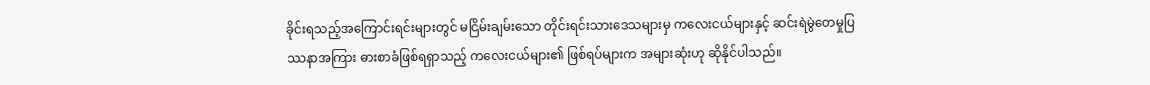ခိုင်းရသည့်အကြောင်းရင်းများတွင် မငြိမ်းချမ်းသော တိုင်းရင်းသားဒေသများမှ ကလေးငယ်များနှင့် ဆင်းရဲမွဲတေမှုပြဿနာအကြား ဓားစာခံဖြစ်ရရှာသည့် ကလေးငယ်များ၏ ဖြစ်ရပ်များက အများဆုံးဟု ဆိုနိုင်ပါသည်။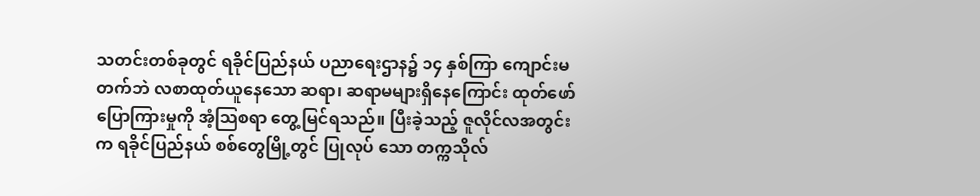သတင်းတစ်ခုတွင် ရခိုင်ပြည်နယ် ပညာရေးဌာန၌ ၁၄ နှစ်ကြာ ကျောင်းမတက်ဘဲ လစာထုတ်ယူနေသော ဆရာ၊ ဆရာမများရှိနေကြောင်း ထုတ်ဖော်ပြောကြားမှုကို အံ့သြစရာ တွေ့မြင်ရသည်။ ပြီးခဲ့သည့် ဇူလိုင်လအတွင်းက ရခိုင်ပြည်နယ် စစ်တွေမြို့တွင် ပြုလုပ် သော တက္ကသိုလ်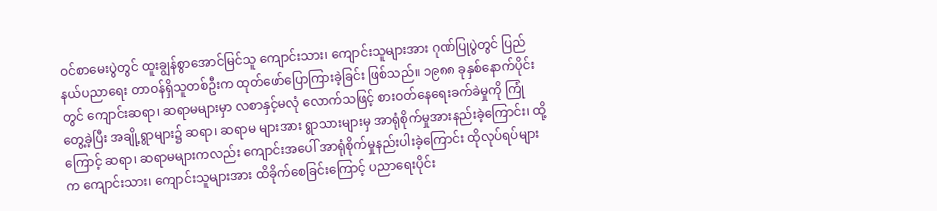ဝင်စာမေးပွဲတွင် ထူးချွန်စွာအောင်မြင်သူ ကျောင်းသား၊ ကျောင်းသူများအား ဂုဏ်ပြုပွဲတွင် ပြည်နယ်ပညာရေး တာဝန်ရှိသူတစ်ဦးက ထုတ်ဖော်ပြောကြားခဲ့ခြင်း ဖြစ်သည်။ ၁၉၈၈ ခုနှစ်နောက်ပိုင်းတွင် ကျောင်းဆရာ၊ ဆရာမများမှာ လစာနှင့်မလုံ လောက်သဖြင့် စားဝတ်နေရေးခက်ခဲမှုကို ကြုံတွေ့ခဲ့ပြီး အချို့ရွာများ၌ ဆရာ၊ ဆရာမ များအား ရွာသားများမှ အာရုံစိုက်မှုအားနည်းခဲ့ကြောင်း၊ ထို့ကြောင့် ဆရာ၊ ဆရာမများကလည်း ကျောင်းအပေါ် အာရုံစိုက်မှုနည်းပါးခဲ့ကြောင်း ထိုလုပ်ရပ်များက ကျောင်းသား၊ ကျောင်းသူများအား ထိခိုက်စေခြင်းကြောင့် ပညာရေးပိုင်း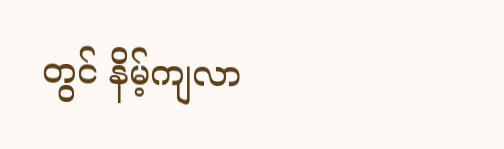တွင် နိမ့်ကျလာ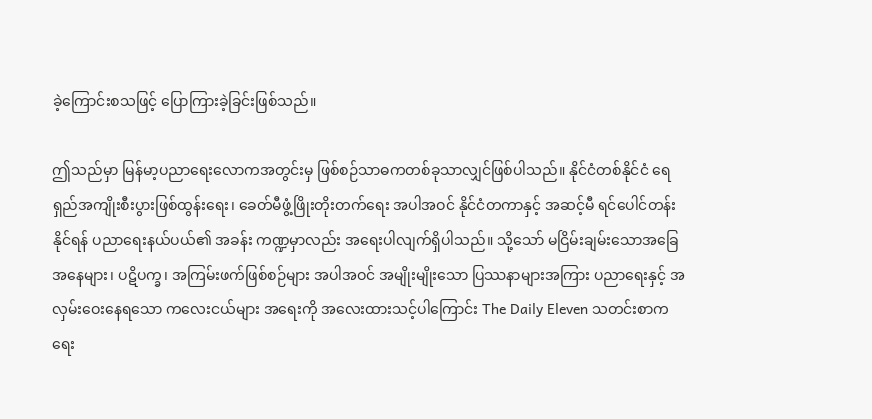ခဲ့ကြောင်းစသဖြင့် ပြောကြားခဲ့ခြင်းဖြစ်သည်။

ဤသည်မှာ မြန်မာ့ပညာရေးလောကအတွင်းမှ ဖြစ်စဉ်သာဓကတစ်ခုသာလျှင်ဖြစ်ပါသည်။ နိုင်ငံတစ်နိုင်ငံ ရေရှည်အကျိုးစီးပွားဖြစ်ထွန်းရေး၊ ခေတ်မီဖွံ့ဖြိုးတိုးတက်ရေး အပါအဝင် နိုင်ငံတကာနှင့် အဆင့်မီ ရင်ပေါင်တန်းနိုင်ရန် ပညာရေးနယ်ပယ်၏ အခန်း ကဏ္ဍမှာလည်း အရေးပါလျက်ရှိပါသည်။ သို့သော် မငြိမ်းချမ်းသောအခြေအနေများ၊ ပဋိပက္ခ၊ အကြမ်းဖက်ဖြစ်စဉ်များ အပါအဝင် အမျိုးမျိုးသော ပြဿနာများအကြား ပညာရေးနှင့် အလှမ်းဝေးနေရသော ကလေးငယ်များ အရေးကို အလေးထားသင့်ပါကြောင်း The Daily Eleven သတင်းစာက ရေး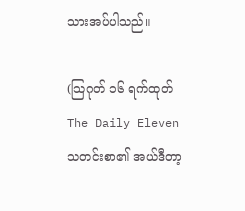သားအပ်ပါသည်။

(သြဂုတ် ၁၆ ရက်ထုတ် The Daily Eleven သတင်းစာ၏ အယ်ဒီတာ့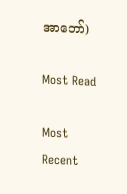အာဘော်)

Most Read

Most Recent